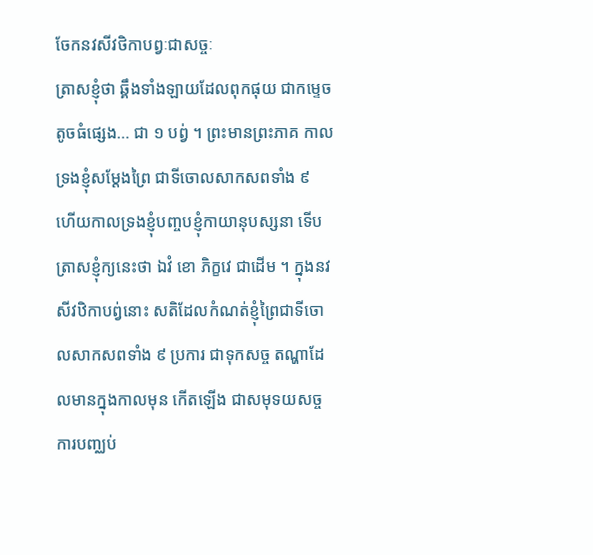ចែកនវសីវថិកាបព្វៈជាសច្ចៈ
ត្រាសខ្ញុំថា ឆ្គឹងទាំងឡាយដែលពុកផុយ ជាកម្ទេចតូចធំផ្សេង… ជា ១ បព្វ់ ។ ព្រះមានព្រះភាគ កាលទ្រងខ្ញុំសម្តែងព្រៃ ជាទីចោលសាកសពទាំង ៩ ហើយកាលទ្រងខ្ញុំបញ្ចបខ្ញុំកាយានុបស្សនា ទើបត្រាសខ្ញុំក្យនេះថា ឯវំ ខោ ភិក្ខវេ ជាដើម ។ ក្នុងនវសីវឋិកាបព្វ់នោះ សតិដែលកំណត់ខ្ញុំព្រៃជាទីចោលសាកសពទាំង ៩ ប្រការ ជាទុកសច្ច តណ្ហាដែលមានក្នុងកាលមុន កើតឡើង ជាសមុទយសច្ច ការបញ្ឈប់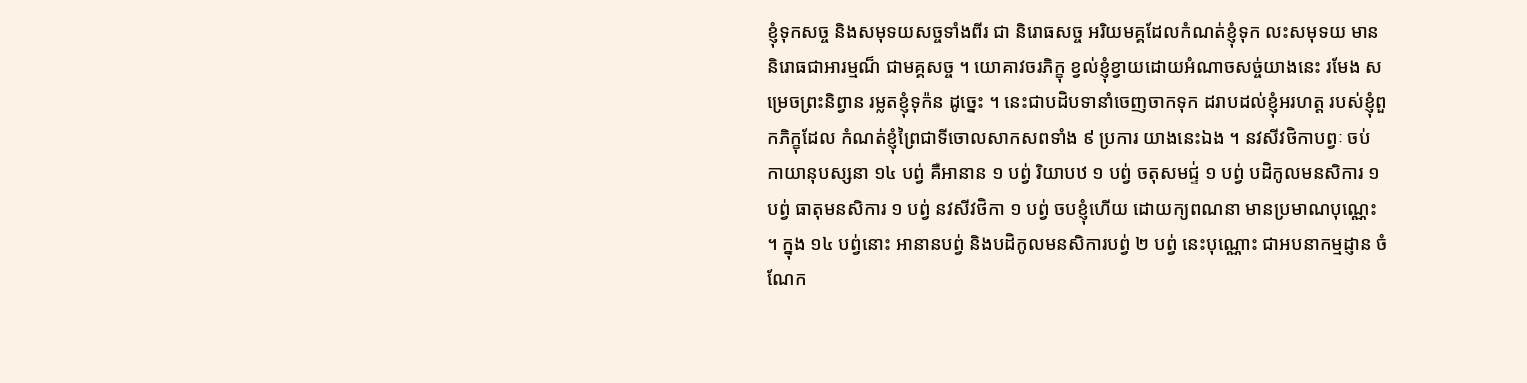ខ្ញុំទុកសច្ច និងសមុទយសច្ចទាំងពីរ ជា និរោធសច្ច អរិយមគ្គដែលកំណត់ខ្ញុំទុក លះសមុទយ មាននិរោធជាអារម្មណ៏ ជាមគ្គសច្ច ។ យោគាវចរភិក្ខុ ខ្វល់ខ្ញុំខ្វាយដោយអំណាចសច្ច់យាងនេះ រមែង សម្រេចព្រះនិព្វាន រម្លតខ្ញុំទុក៉ន ដូច្នេះ ។ នេះជាបដិបទានាំចេញចាកទុក ដរាបដល់ខ្ញុំអរហត្ត របស់ខ្ញុំពួកភិក្ខុដែល កំណត់ខ្ញុំព្រៃជាទីចោលសាកសពទាំង ៩ ប្រការ យាងនេះឯង ។ នវសីវថិកាបព្វៈ ចប់ កាយានុបស្សនា ១៤ បព្វ់ គឺអានាន ១ បព្វ់ រិយាបឋ ១ បព្វ់ ចតុសមជ្ទ់ ១ បព្វ់ បដិកូលមនសិការ ១ បព្វ់ ធាតុមនសិការ ១ បព្វ់ នវសីវថិកា ១ បព្វ់ ចបខ្ញុំហើយ ដោយក្យពណនា មានប្រមាណបុណ្ណេះ ។ ក្នុង ១៤ បព្វ់នោះ អានានបព្វ់ និងបដិកូលមនសិការបព្វ់ ២ បព្វ់ នេះបុណ្ណោះ ជាអបនាកម្មដ្ញាន ចំណែក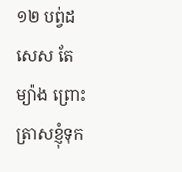១២ បព្វ់ដសេស តែម្យ៉ាង ព្រោះត្រាសខ្ញុំទុក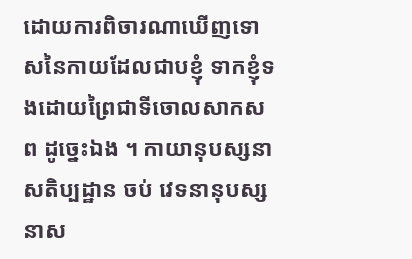ដោយការពិចារណាឃើញទោសនៃកាយដែលជាបខ្ញុំ ទាកខ្ញុំទងដោយព្រៃជាទីចោលសាកសព ដូច្នេះឯង ។ កាយានុបស្សនាសតិប្បដ្ឋាន ចប់ វេទនានុបស្សនាស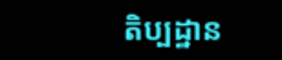តិប្បដ្ឋាន